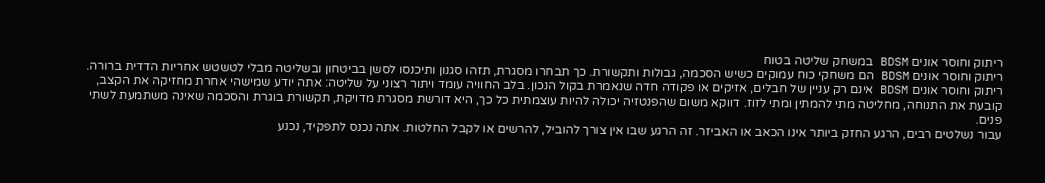ריתוק וחוסר אונים BDSM במשחק שליטה בטוח
ריתוק וחוסר אונים BDSM הם משחקי כוח עמוקים כשיש הסכמה, גבולות ותקשורת. כך תבחרו מסגרת, תזהו סגנון ותיכנסו לסשן בביטחון ובשליטה מבלי לטשטש אחריות הדדית ברורה.
ריתוק וחוסר אונים BDSM אינם רק עניין של חבלים, אזיקים או פקודה חדה שנאמרת בקול הנכון. בלב החוויה עומד ויתור רצוני על שליטה: אתה יודע שמישהי אחרת מחזיקה את הקצב, קובעת את התנוחה, מחליטה מתי להמתין ומתי לזוז. דווקא משום שהפנטזיה יכולה להיות עוצמתית כל כך, היא דורשת מסגרת מדויקת, תקשורת בוגרת והסכמה שאינה משתמעת לשתי פנים.
עבור נשלטים רבים, הרגע החזק ביותר אינו הכאב או האביזר. זה הרגע שבו אין צורך להוביל, להרשים או לקבל החלטות. אתה נכנס לתפקיד, נכנע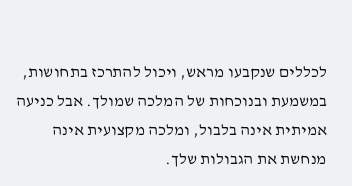לכללים שנקבעו מראש, ויכול להתרכז בתחושות, במשמעת ובנוכחות של המלכה שמולך. אבל כניעה אמיתית אינה בלבול, ומלכה מקצועית אינה מנחשת את הגבולות שלך.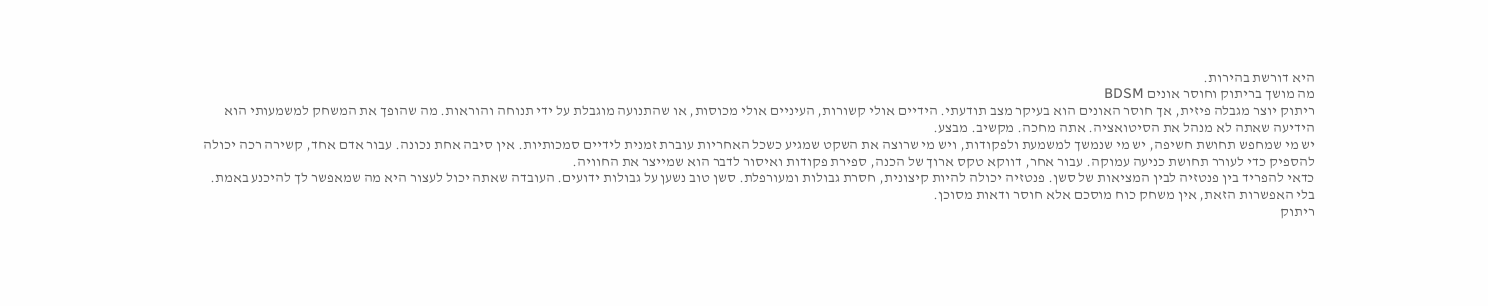היא דורשת בהירות.
מה מושך בריתוק וחוסר אונים BDSM
ריתוק יוצר מגבלה פיזית, אך חוסר האונים הוא בעיקר מצב תודעתי. הידיים אולי קשורות, העיניים אולי מכוסות, או שהתנועה מוגבלת על ידי תנוחה והוראות. מה שהופך את המשחק למשמעותי הוא הידיעה שאתה לא מנהל את הסיטואציה. אתה מחכה. מקשיב. מבצע.
יש מי שמחפש תחושת חשיפה, יש מי שנמשך למשמעת ולפקודות, ויש מי שרוצה את השקט שמגיע כשכל האחריות עוברת זמנית לידיים סמכותיות. אין סיבה אחת נכונה. עבור אדם אחד, קשירה רכה יכולה להספיק כדי לעורר תחושת כניעה עמוקה. עבור אחר, דווקא טקס ארוך של הכנה, ספירת פקודות ואיסור לדבר הוא שמייצר את החוויה.
כדאי להפריד בין פנטזיה לבין המציאות של סשן. פנטזיה יכולה להיות קיצונית, חסרת גבולות ומעורפלת. סשן טוב נשען על גבולות ידועים. העובדה שאתה יכול לעצור היא מה שמאפשר לך להיכנע באמת. בלי האפשרות הזאת, אין משחק כוח מוסכם אלא חוסר ודאות מסוכן.
ריתוק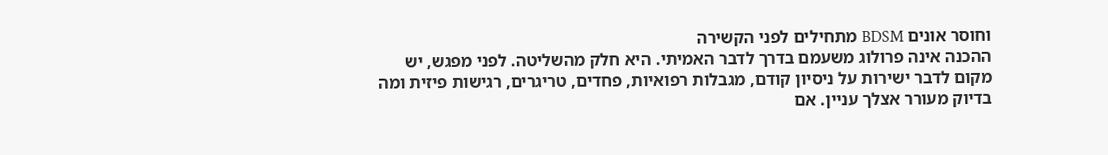וחוסר אונים BDSM מתחילים לפני הקשירה
ההכנה אינה פרולוג משעמם בדרך לדבר האמיתי. היא חלק מהשליטה. לפני מפגש, יש מקום לדבר ישירות על ניסיון קודם, מגבלות רפואיות, פחדים, טריגרים, רגישות פיזית ומה בדיוק מעורר אצלך עניין. אם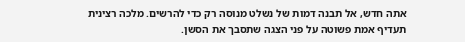אתה חדש, אל תבנה דמות של נשלט מנוסה רק כדי להרשים. מלכה רצינית תעדיף אמת פשוטה על פני הצגה שתסבך את הסשן.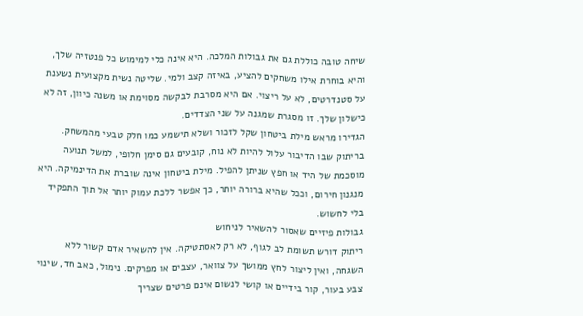שיחה טובה כוללת גם את גבולות המלכה. היא אינה כלי למימוש כל פנטזיה שלך, והיא בוחרת אילו משחקים להציע, באיזה קצב ולמי. שליטה נשית מקצועית נשענת על סטנדרטים, לא על ריצוי. אם היא מסרבת לבקשה מסוימת או משנה כיוון, זה לא כישלון שלך. זו מסגרת שמגנה על שני הצדדים.
הגדירו מראש מילת ביטחון שקל לזכור ושלא תישמע כמו חלק טבעי מהמשחק. בריתוק שבו הדיבור עלול להיות לא נוח, קובעים גם סימן חלופי, למשל תנועה מוסכמת של היד או חפץ שניתן להפיל. מילת ביטחון אינה שוברת את הדינמיקה. היא מנגנון חירום, וככל שהיא ברורה יותר, כך אפשר ללכת עמוק יותר אל תוך התפקיד בלי לחשוש.
גבולות פיזיים שאסור להשאיר לניחוש
ריתוק דורש תשומת לב לגוף, לא רק לאסתטיקה. אין להשאיר אדם קשור ללא השגחה, ואין ליצור לחץ ממושך על צוואר, עצבים או מפרקים. נימול, כאב חד, שינוי צבע בעור, קור בידיים או קושי לנשום אינם פרטים שצריך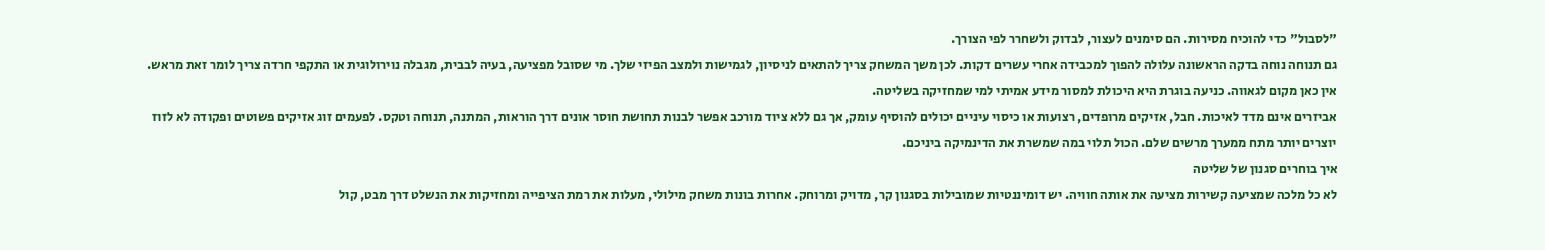"לסבול" כדי להוכיח מסירות. הם סימנים לעצור, לבדוק ולשחרר לפי הצורך.
גם תנוחה נוחה בדקה הראשונה עלולה להפוך למכבידה אחרי עשרים דקות. לכן משך המשחק צריך להתאים לניסיון, לגמישות ולמצב הפיזי שלך. מי שסובל מפציעה, בעיה לבבית, מגבלה נוירולוגית או התקפי חרדה צריך לומר זאת מראש. אין כאן מקום לגאווה. כניעה בוגרת היא היכולת למסור מידע אמיתי למי שמחזיקה בשליטה.
אביזרים אינם מדד לאיכות. חבל, אזיקים מרופדים, רצועות או כיסוי עיניים יכולים להוסיף עומק, אך גם ללא ציוד מורכב אפשר לבנות תחושת חוסר אונים דרך הוראות, המתנה, תנוחה וטקס. לפעמים זוג אזיקים פשוטים ופקודה לא לזוז יוצרים יותר מתח ממערך מרשים שלם. הכול תלוי במה שמשרת את הדינמיקה ביניכם.
איך בוחרים סגנון של שליטה
לא כל מלכה שמציעה קשירות מציעה את אותה חוויה. יש דומיננטיות שמובילות בסגנון קר, מדויק ומרוחק. אחרות בונות משחק מילולי, מעלות את רמת הציפייה ומחזיקות את הנשלט דרך מבט, קול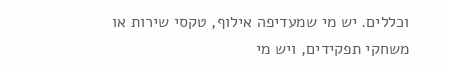וכללים. יש מי שמעדיפה אילוף, טקסי שירות או משחקי תפקידים, ויש מי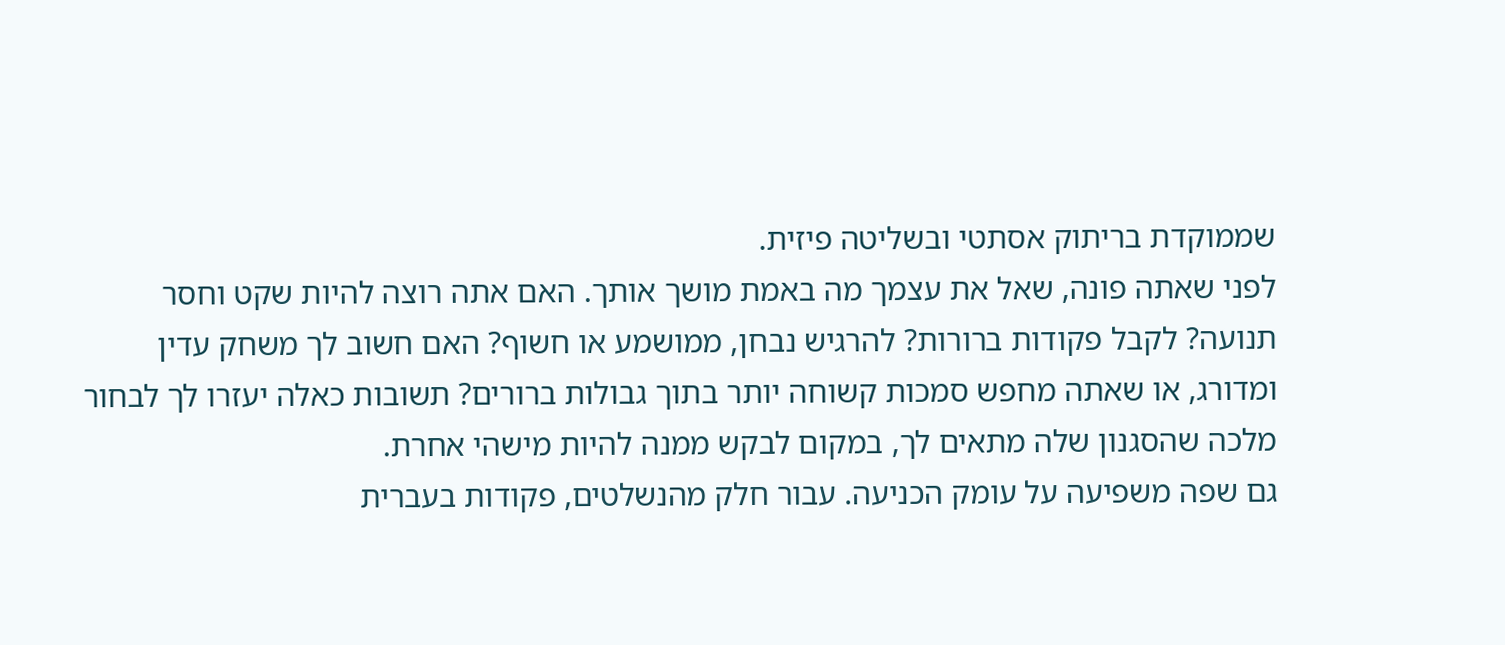שממוקדת בריתוק אסתטי ובשליטה פיזית.
לפני שאתה פונה, שאל את עצמך מה באמת מושך אותך. האם אתה רוצה להיות שקט וחסר תנועה? לקבל פקודות ברורות? להרגיש נבחן, ממושמע או חשוף? האם חשוב לך משחק עדין ומדורג, או שאתה מחפש סמכות קשוחה יותר בתוך גבולות ברורים? תשובות כאלה יעזרו לך לבחור מלכה שהסגנון שלה מתאים לך, במקום לבקש ממנה להיות מישהי אחרת.
גם שפה משפיעה על עומק הכניעה. עבור חלק מהנשלטים, פקודות בעברית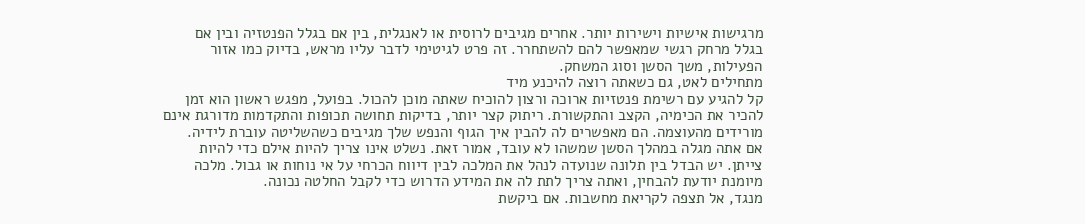מרגישות אישיות וישירות יותר. אחרים מגיבים לרוסית או לאנגלית, בין אם בגלל הפנטזיה ובין אם בגלל מרחק רגשי שמאפשר להם להשתחרר. זה פרט לגיטימי לדבר עליו מראש, בדיוק כמו אזור הפעילות, משך הסשן וסוג המשחק.
מתחילים לאט, גם כשאתה רוצה להיכנע מיד
קל להגיע עם רשימת פנטזיות ארוכה ורצון להוכיח שאתה מוכן להכול. בפועל, מפגש ראשון הוא זמן להכיר את הכימיה, הקצב והתקשורת. ריתוק קצר יותר, בדיקות תחושה תכופות והתקדמות מדורגת אינם מורידים מהעוצמה. הם מאפשרים לה להבין איך הגוף והנפש שלך מגיבים כשהשליטה עוברת לידיה.
אם אתה מגלה במהלך הסשן שמשהו לא עובד, אמור זאת. נשלט אינו צריך להיות אילם כדי להיות צייתן. יש הבדל בין תלונה שנועדה לנהל את המלכה לבין דיווח הכרחי על אי נוחות או גבול. מלכה מיומנת יודעת להבחין, ואתה צריך לתת לה את המידע הדרוש כדי לקבל החלטה נכונה.
מנגד, אל תצפה לקריאת מחשבות. אם ביקשת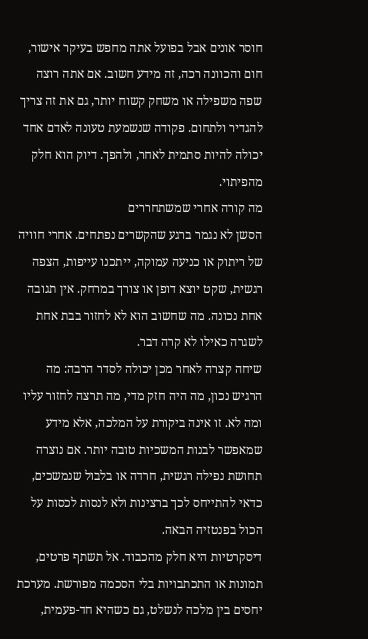חוסר אונים אבל בפועל אתה מחפש בעיקר אישור, חום והכוונה רכה, זה מידע חשוב. אם אתה רוצה שפה משפילה או משחק קשוח יותר, גם את זה צריך להגדיר ולתחום. פקודה שנשמעת טעונה לאדם אחד יכולה להיות סתמית לאחר, ולהפך. דיוק הוא חלק מהפיתוי.
מה קורה אחרי שמשתחררים
הסשן לא נגמר ברגע שהקשרים נפתחים. אחרי חוויה של ריתוק או כניעה עמוקה, ייתכנו עייפות, הצפה רגשית, שקט יוצא דופן או צורך במרחק. אין תגובה אחת נכונה. מה שחשוב הוא לא לחזור בבת אחת לשגרה כאילו לא קרה דבר.
שיחה קצרה לאחר מכן יכולה לסדר הרבה: מה הרגיש נכון, מה היה חזק מדי, מה תרצה לחזור עליו ומה לא. זו אינה ביקורת על המלכה, אלא מידע שמאפשר לבנות המשכיות טובה יותר. אם נוצרה תחושת נפילה רגשית, חרדה או בלבול שנמשכים, כדאי להתייחס לכך ברצינות ולא לנסות לכסות על הכול בפנטזיה הבאה.
דיסקרטיות היא חלק מהכבוד. אל תשתף פרטים, תמונות או התכתבויות בלי הסכמה מפורשת. מערכת יחסים בין מלכה לנשלט, גם כשהיא חד-פעמית,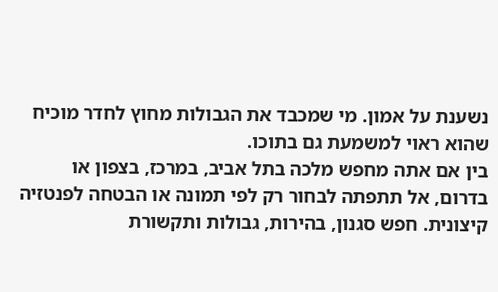נשענת על אמון. מי שמכבד את הגבולות מחוץ לחדר מוכיח שהוא ראוי למשמעת גם בתוכו.
בין אם אתה מחפש מלכה בתל אביב, במרכז, בצפון או בדרום, אל תתפתה לבחור רק לפי תמונה או הבטחה לפנטזיה קיצונית. חפש סגנון, בהירות, גבולות ותקשורת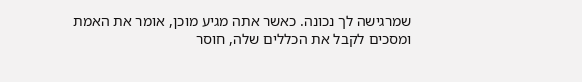שמרגישה לך נכונה. כאשר אתה מגיע מוכן, אומר את האמת ומסכים לקבל את הכללים שלה, חוסר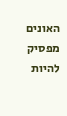האונים מפסיק להיות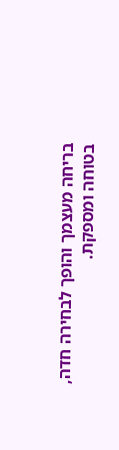בריחה מעצמך והופך לבחירה חדה, בטוחה ומספקת.